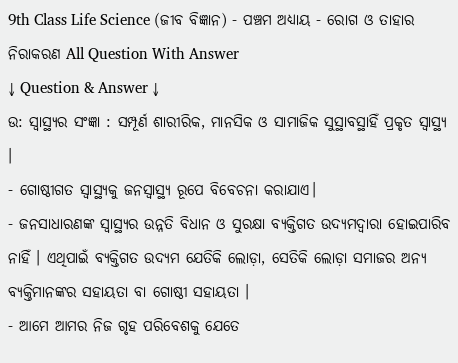9th Class Life Science (ଜୀବ ବିଜ୍ଞାନ) - ପଞ୍ଚମ ଅଧ୍ୟାୟ - ରୋଗ ଓ ତାହାର ନିରାକରଣ All Question With Answer
↓ Question & Answer ↓
ଉ: ସ୍ବାସ୍ଥ୍ୟର ସଂଜ୍ଞା : ସମ୍ପୂର୍ଣ ଶାରୀରିକ, ମାନସିକ ଓ ସାମାଜିକ ସୁସ୍ଥାବସ୍ଥାହିଁ ପ୍ରକୃତ ସ୍ଵାସ୍ଥ୍ୟ ।
- ଗୋଷ୍ଠୀଗତ ସ୍ୱାସ୍ଥ୍ୟକୁ ଜନସ୍ୱାସ୍ଥ୍ୟ ରୂପେ ବିବେଚନା କରାଯାଏ।
- ଜନସାଧାରଣଙ୍କ ସ୍ୱାସ୍ଥ୍ୟର ଉନ୍ନତି ବିଧାନ ଓ ସୁରକ୍ଷା ବ୍ୟକ୍ତିଗତ ଉଦ୍ୟମଦ୍ୱାରା ହୋଇପାରିବ ନାହିଁ । ଏଥିପାଇଁ ବ୍ୟକ୍ତିଗତ ଉଦ୍ୟମ ଯେତିକି ଲୋଡ଼ା, ସେତିକି ଲୋଡ଼ା ସମାଜର ଅନ୍ୟ ବ୍ୟକ୍ତିମାନଙ୍କର ସହାୟତା ବା ଗୋଷ୍ଠୀ ସହାୟତା ।
- ଆମେ ଆମର ନିଜ ଗୃହ ପରିବେଶକୁ ଯେତେ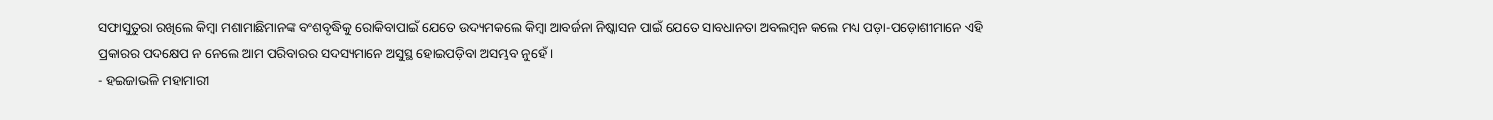ସଫାସୁତୁରା ରଖିଲେ କିମ୍ବା ମଶାମାଛିମାନଙ୍କ ବଂଶବୃଦ୍ଧିକୁ ରୋକିବାପାଇଁ ଯେତେ ଉଦ୍ୟମକଲେ କିମ୍ବା ଆବର୍ଜନା ନିଷ୍କାସନ ପାଇଁ ଯେତେ ସାବଧାନତା ଅବଲମ୍ବନ କଲେ ମଧ୍ୟ ପଡ଼ା-ପଡ଼ୋଶୀମାନେ ଏହି ପ୍ରକାରର ପଦକ୍ଷେପ ନ ନେଲେ ଆମ ପରିବାରର ସଦସ୍ୟମାନେ ଅସୁସ୍ଥ ହୋଇପଡ଼ିବା ଅସମ୍ଭବ ନୁହେଁ ।
- ହଇଜାଭଳି ମହାମାରୀ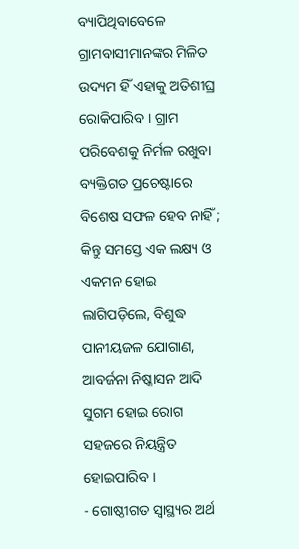ବ୍ୟାପିଥିବାବେଳେ ଗ୍ରାମବାସୀମାନଙ୍କର ମିଳିତ ଉଦ୍ୟମ ହିଁ ଏହାକୁ ଅତିଶୀଘ୍ର ରୋକିପାରିବ । ଗ୍ରାମ ପରିବେଶକୁ ନିର୍ମଳ ରଖୁବା ବ୍ୟକ୍ତିଗତ ପ୍ରଚେଷ୍ଟାରେ ବିଶେଷ ସଫଳ ହେବ ନାହିଁ ; କିନ୍ତୁ ସମସ୍ତେ ଏକ ଲକ୍ଷ୍ୟ ଓ ଏକମନ ହୋଇ ଲାଗିପଡ଼ିଲେ, ବିଶୁଦ୍ଧ ପାନୀୟଜଳ ଯୋଗାଣ, ଆବର୍ଜନା ନିଷ୍କାସନ ଆଦି ସୁଗମ ହୋଇ ରୋଗ ସହଜରେ ନିୟନ୍ତ୍ରିତ ହୋଇପାରିବ ।
- ଗୋଷ୍ଠୀଗତ ସ୍ୱାସ୍ଥ୍ୟର ଅର୍ଥ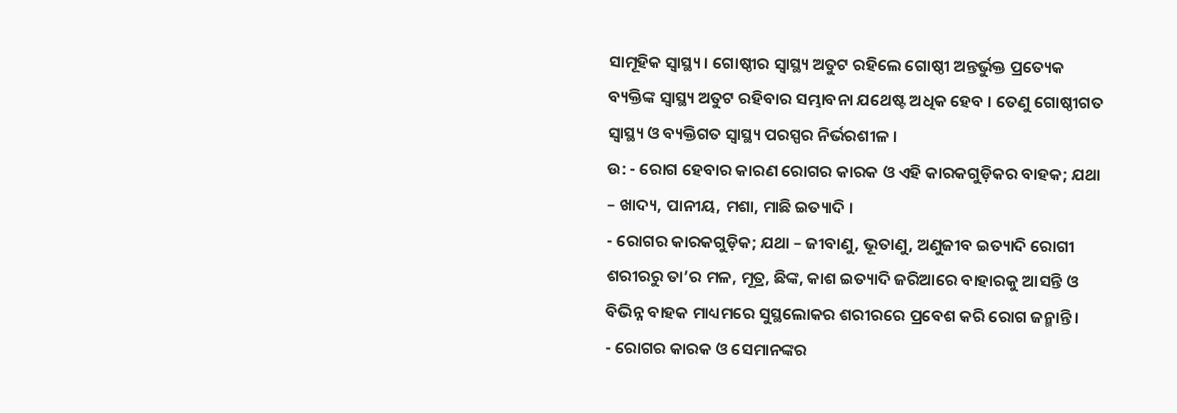ସାମୂହିକ ସ୍ଵାସ୍ଥ୍ୟ । ଗୋଷ୍ଠୀର ସ୍ଵାସ୍ଥ୍ୟ ଅତୁଟ ରହିଲେ ଗୋଷ୍ଠୀ ଅନ୍ତର୍ଭୁକ୍ତ ପ୍ରତ୍ୟେକ ବ୍ୟକ୍ତିଙ୍କ ସ୍ଵାସ୍ଥ୍ୟ ଅତୁଟ ରହିବାର ସମ୍ଭାବନା ଯଥେଷ୍ଟ ଅଧିକ ହେବ । ତେଣୁ ଗୋଷ୍ଠୀଗତ ସ୍ୱାସ୍ଥ୍ୟ ଓ ବ୍ୟକ୍ତିଗତ ସ୍ଵାସ୍ଥ୍ୟ ପରସ୍ପର ନିର୍ଭରଶୀଳ ।
ଉ: - ରୋଗ ହେବାର କାରଣ ରୋଗର କାରକ ଓ ଏହି କାରକଗୁଡ଼ିକର ବାହକ; ଯଥା – ଖାଦ୍ୟ, ପାନୀୟ, ମଶା, ମାଛି ଇତ୍ୟାଦି ।
- ରୋଗର କାରକଗୁଡ଼ିକ; ଯଥା – ଜୀବାଣୁ, ଭୂତାଣୁ, ଅଣୁଜୀବ ଇତ୍ୟାଦି ରୋଗୀ ଶରୀରରୁ ତା’ର ମଳ, ମୂତ୍ର, ଛିଙ୍କ, କାଶ ଇତ୍ୟାଦି ଜରିଆରେ ବାହାରକୁ ଆସନ୍ତି ଓ ବିଭିନ୍ନ ବାହକ ମାଧ୍ୟମରେ ସୁସ୍ଥଲୋକର ଶରୀରରେ ପ୍ରବେଶ କରି ରୋଗ ଜନ୍ମାନ୍ତି ।
- ରୋଗର କାରକ ଓ ସେମାନଙ୍କର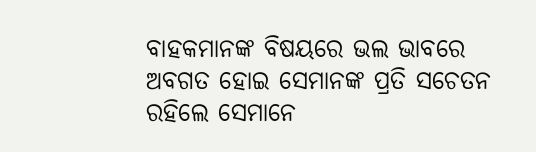ବାହକମାନଙ୍କ ବିଷୟରେ ଭଲ ଭାବରେ ଅବଗତ ହୋଇ ସେମାନଙ୍କ ପ୍ରତି ସଚେତନ ରହିଲେ ସେମାନେ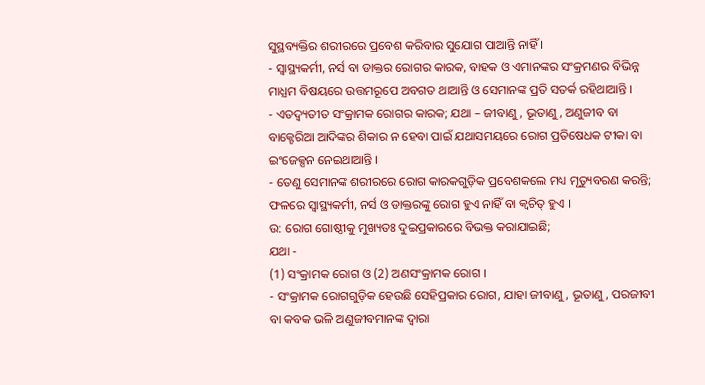ସୁସ୍ଥବ୍ୟକ୍ତିର ଶରୀରରେ ପ୍ରବେଶ କରିବାର ସୁଯୋଗ ପାଆନ୍ତି ନାହିଁ ।
- ସ୍ଵାସ୍ଥ୍ୟକର୍ମୀ, ନର୍ସ ବା ଡାକ୍ତର ରୋଗର କାରକ, ବାହକ ଓ ଏମାନଙ୍କର ସଂକ୍ରମଣର ବିଭିନ୍ନ ମାଧ୍ଯମ ବିଷୟରେ ଉତ୍ତମରୂପେ ଅବଗତ ଥାଆନ୍ତି ଓ ସେମାନଙ୍କ ପ୍ରତି ସତର୍କ ରହିଥାଆନ୍ତି ।
- ଏତଦ୍ବ୍ୟତୀତ ସଂକ୍ରାମକ ରୋଗର କାରକ; ଯଥା – ଜୀବାଣୁ, ଭୂତାଣୁ, ଅଣୁଜୀବ ବା ବାକ୍ଟେରିଆ ଆଦିଙ୍କର ଶିକାର ନ ହେବା ପାଇଁ ଯଥାସମୟରେ ରୋଗ ପ୍ରତିଷେଧକ ଟୀକା ବା ଇଂଜେକ୍ସନ ନେଇଥାଆନ୍ତି ।
- ତେଣୁ ସେମାନଙ୍କ ଶରୀରରେ ରୋଗ କାରକଗୁଡ଼ିକ ପ୍ରବେଶକଲେ ମଧ୍ୟ ମୃତ୍ୟୁବରଣ କରନ୍ତି; ଫଳରେ ସ୍ୱାସ୍ଥ୍ୟକର୍ମୀ, ନର୍ସ ଓ ଡାକ୍ତରଙ୍କୁ ରୋଗ ହୁଏ ନାହିଁ ବା କ୍ଵଚିତ୍ ହୁଏ ।
ଉ: ରୋଗ ଗୋଷ୍ଠୀକୁ ମୁଖ୍ୟତଃ ଦୁଇପ୍ରକାରରେ ବିଭକ୍ତ କରାଯାଇଛି;
ଯଥା -
(1) ସଂକ୍ରାମକ ରୋଗ ଓ (2) ଅଣସଂକ୍ରାମକ ରୋଗ ।
- ସଂକ୍ରାମକ ରୋଗଗୁଡ଼ିକ ହେଉଛି ସେହିପ୍ରକାର ରୋଗ, ଯାହା ଜୀବାଣୁ, ଭୂତାଣୁ, ପରଜୀବୀ ବା କବକ ଭଳି ଅଣୁଜୀବମାନଙ୍କ ଦ୍ଵାରା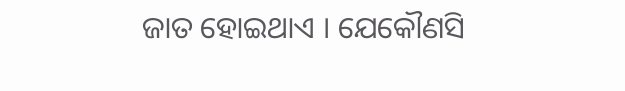ଜାତ ହୋଇଥାଏ । ଯେକୌଣସି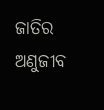ଜାତିର ଅଣୁଜୀବ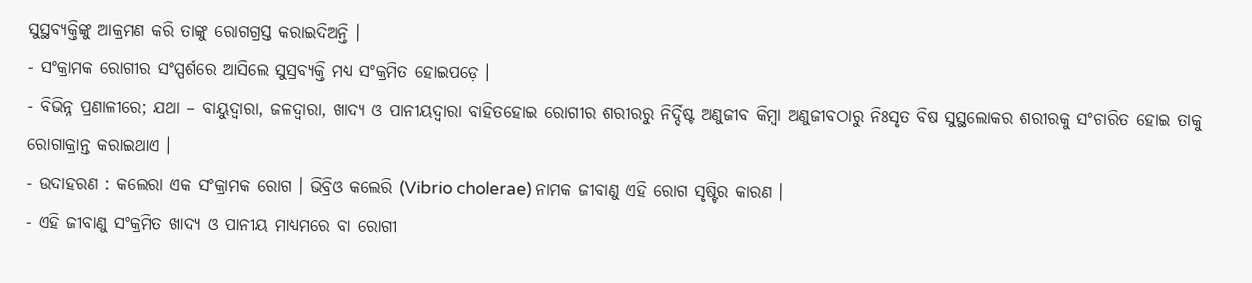ସୁସ୍ଥବ୍ୟକ୍ତିଙ୍କୁ ଆକ୍ରମଣ କରି ତାଙ୍କୁ ରୋଗଗ୍ରସ୍ତ କରାଇଦିଅନ୍ତି ।
- ସଂକ୍ରାମକ ରୋଗୀର ସଂସ୍ପର୍ଶରେ ଆସିଲେ ସୁସ୍ରବ୍ୟକ୍ତି ମଧ୍ୟ ସଂକ୍ରମିତ ହୋଇପଡ଼େ ।
- ବିଭିନ୍ନ ପ୍ରଣାଳୀରେ; ଯଥା – ବାୟୁଦ୍ୱାରା, ଜଳଦ୍ୱାରା, ଖାଦ୍ୟ ଓ ପାନୀୟଦ୍ଵାରା ବାହିତହୋଇ ରୋଗୀର ଶରୀରରୁ ନିର୍ଦ୍ଦିଷ୍ଟ ଅଣୁଜୀବ କିମ୍ବା ଅଣୁଜୀବଠାରୁ ନିଃସୃତ ବିଷ ସୁସ୍ଥଲୋକର ଶରୀରକୁ ସଂଚାରିତ ହୋଇ ତାକୁ ରୋଗାକ୍ରାନ୍ତ କରାଇଥାଏ ।
- ଉଦାହରଣ : କଲେରା ଏକ ସଂକ୍ରାମକ ରୋଗ । ଭିବ୍ରିଓ କଲେରି (Vibrio cholerae) ନାମକ ଜୀବାଣୁ ଏହି ରୋଗ ସୃଷ୍ଟିର କାରଣ ।
- ଏହି ଜୀବାଣୁ ସଂକ୍ରମିତ ଖାଦ୍ୟ ଓ ପାନୀୟ ମାଧ୍ଯମରେ ବା ରୋଗୀ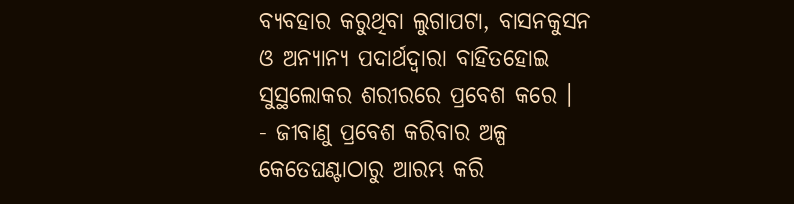ବ୍ୟବହାର କରୁଥିବା ଲୁଗାପଟା, ବାସନକୁସନ ଓ ଅନ୍ୟାନ୍ୟ ପଦାର୍ଥଦ୍ୱାରା ବାହିତହୋଇ ସୁସ୍ଥଲୋକର ଶରୀରରେ ପ୍ରବେଶ କରେ ।
- ଜୀବାଣୁ ପ୍ରବେଶ କରିବାର ଅଳ୍ପ କେତେଘଣ୍ଟାଠାରୁ ଆରମ୍ଭ କରି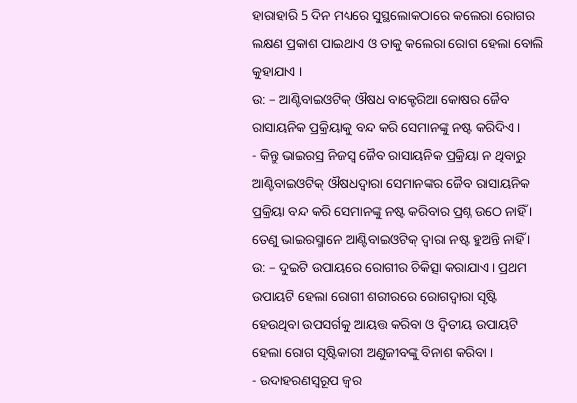ହାରାହାରି 5 ଦିନ ମଧ୍ୟରେ ସୁସ୍ଥଲୋକଠାରେ କଲେରା ରୋଗର ଲକ୍ଷଣ ପ୍ରକାଶ ପାଇଥାଏ ଓ ତାକୁ କଲେରା ରୋଗ ହେଲା ବୋଲି କୁହାଯାଏ ।
ଉ: – ଆଣ୍ଟିବାଇଓଟିକ୍ ଔଷଧ ବାକ୍ଟେରିଆ କୋଷର ଜୈବ ରାସାୟନିକ ପ୍ରକ୍ରିୟାକୁ ବନ୍ଦ କରି ସେମାନଙ୍କୁ ନଷ୍ଟ କରିଦିଏ ।
- କିନ୍ତୁ ଭାଇରସ୍ର ନିଜସ୍ୱ ଜୈବ ରାସାୟନିକ ପ୍ରକ୍ରିୟା ନ ଥିବାରୁ ଆଣ୍ଟିବାଇଓଟିକ୍ ଔଷଧଦ୍ୱାରା ସେମାନଙ୍କର ଜୈବ ରାସାୟନିକ ପ୍ରକ୍ରିୟା ବନ୍ଦ କରି ସେମାନଙ୍କୁ ନଷ୍ଟ କରିବାର ପ୍ରଶ୍ନ ଉଠେ ନାହିଁ । ତେଣୁ ଭାଇରସ୍ମାନେ ଆଣ୍ଟିବାଇଓଟିକ୍ ଦ୍ଵାରା ନଷ୍ଟ ହୁଅନ୍ତି ନାହିଁ ।
ଉ: – ଦୁଇଟି ଉପାୟରେ ରୋଗୀର ଚିକିତ୍ସା କରାଯାଏ । ପ୍ରଥମ ଉପାୟଟି ହେଲା ରୋଗୀ ଶରୀରରେ ରୋଗଦ୍ଵାରା ସୃଷ୍ଟି ହେଉଥିବା ଉପସର୍ଗକୁ ଆୟତ୍ତ କରିବା ଓ ଦ୍ବିତୀୟ ଉପାୟଟି ହେଲା ରୋଗ ସୃଷ୍ଟିକାରୀ ଅଣୁଜୀବଙ୍କୁ ବିନାଶ କରିବା ।
- ଉଦାହରଣସ୍ୱରୂପ ଜ୍ଵର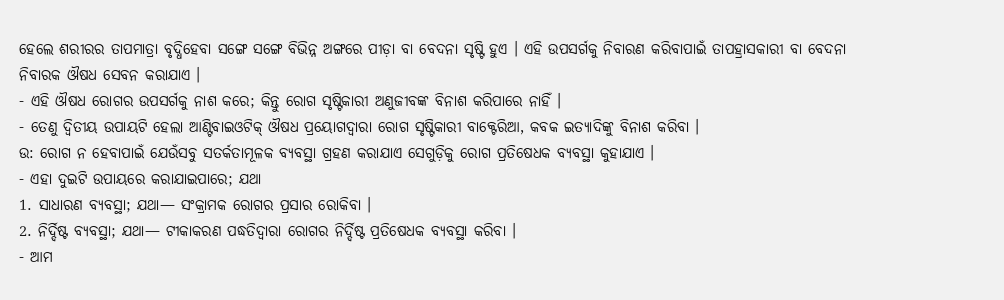ହେଲେ ଶରୀରର ତାପମାତ୍ରା ବୃଦ୍ଧିହେବା ସଙ୍ଗେ ସଙ୍ଗେ ବିଭିନ୍ନ ଅଙ୍ଗରେ ପୀଡ଼ା ବା ବେଦନା ସୃଷ୍ଟି ହୁଏ । ଏହି ଉପସର୍ଗକୁ ନିବାରଣ କରିବାପାଇଁ ତାପହ୍ରାସକାରୀ ବା ବେଦନା ନିବାରକ ଔଷଧ ସେବନ କରାଯାଏ ।
- ଏହି ଔଷଧ ରୋଗର ଉପସର୍ଗକୁ ନାଶ କରେ; କିନ୍ତୁ ରୋଗ ସୃଷ୍ଟିକାରୀ ଅଣୁଜୀବଙ୍କ ବିନାଶ କରିପାରେ ନାହିଁ ।
- ତେଣୁ ଦ୍ଵିତୀୟ ଉପାୟଟି ହେଲା ଆଣ୍ଟିବାଇଓଟିକ୍ ଔଷଧ ପ୍ରୟୋଗଦ୍ଵାରା ରୋଗ ସୃଷ୍ଟିକାରୀ ବାକ୍ଟେରିଆ, କବକ ଇତ୍ୟାଦିଙ୍କୁ ବିନାଶ କରିବା ।
ଉ: ରୋଗ ନ ହେବାପାଇଁ ଯେଉଁସବୁ ସତର୍କତାମୂଳକ ବ୍ୟବସ୍ଥା ଗ୍ରହଣ କରାଯାଏ ସେଗୁଡ଼ିକୁ ରୋଗ ପ୍ରତିଷେଧକ ବ୍ୟବସ୍ଥା କୁହାଯାଏ ।
- ଏହା ଦୁଇଟି ଉପାୟରେ କରାଯାଇପାରେ; ଯଥା
1. ସାଧାରଣ ବ୍ୟବସ୍ଥା; ଯଥା— ସଂକ୍ରାମକ ରୋଗର ପ୍ରସାର ରୋକିବା ।
2. ନିର୍ଦ୍ଦିଷ୍ଟ ବ୍ୟବସ୍ଥା; ଯଥା— ଟୀକାକରଣ ପଦ୍ଧତିଦ୍ୱାରା ରୋଗର ନିର୍ଦ୍ଦିଷ୍ଟ ପ୍ରତିଷେଧକ ବ୍ୟବସ୍ଥା କରିବା ।
- ଆମ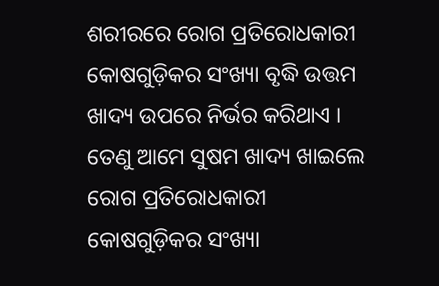ଶରୀରରେ ରୋଗ ପ୍ରତିରୋଧକାରୀ କୋଷଗୁଡ଼ିକର ସଂଖ୍ୟା ବୃଦ୍ଧି ଉତ୍ତମ ଖାଦ୍ୟ ଉପରେ ନିର୍ଭର କରିଥାଏ । ତେଣୁ ଆମେ ସୁଷମ ଖାଦ୍ୟ ଖାଇଲେ ରୋଗ ପ୍ରତିରୋଧକାରୀ କୋଷଗୁଡ଼ିକର ସଂଖ୍ୟା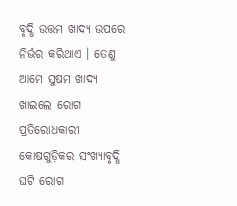ବୃଦ୍ଧି ଉତ୍ତମ ଖାଦ୍ୟ ଉପରେ ନିର୍ଭର କରିଥାଏ । ତେଣୁ ଆମେ ସୁଷମ ଖାଦ୍ୟ ଖାଇଲେ ରୋଗ ପ୍ରତିରୋଧକାରୀ କୋଷଗୁଡ଼ିକର ସଂଖ୍ୟାବୃଦ୍ଧି ଘଟି ରୋଗ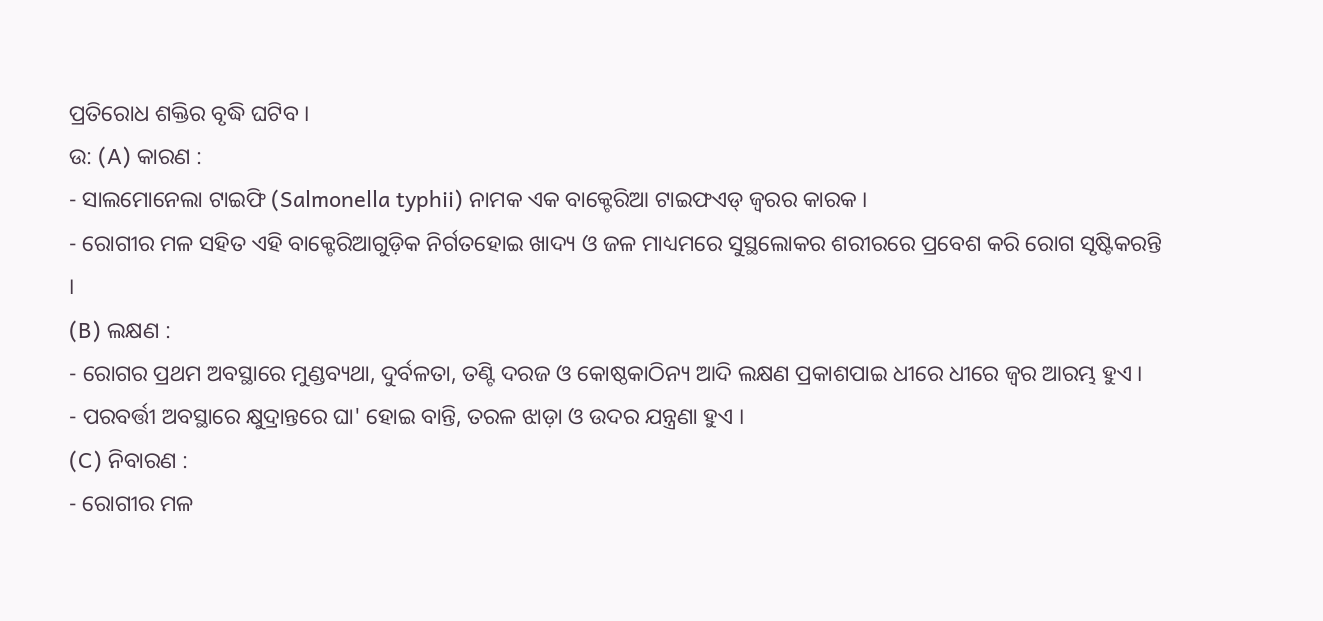ପ୍ରତିରୋଧ ଶକ୍ତିର ବୃଦ୍ଧି ଘଟିବ ।
ଉ: (A) କାରଣ :
- ସାଲମୋନେଲା ଟାଇଫି (Salmonella typhii) ନାମକ ଏକ ବାକ୍ଟେରିଆ ଟାଇଫଏଡ୍ ଜ୍ଵରର କାରକ ।
- ରୋଗୀର ମଳ ସହିତ ଏହି ବାକ୍ଟେରିଆଗୁଡ଼ିକ ନିର୍ଗତହୋଇ ଖାଦ୍ୟ ଓ ଜଳ ମାଧ୍ୟମରେ ସୁସ୍ଥଲୋକର ଶରୀରରେ ପ୍ରବେଶ କରି ରୋଗ ସୃଷ୍ଟିକରନ୍ତି ।
(B) ଲକ୍ଷଣ :
- ରୋଗର ପ୍ରଥମ ଅବସ୍ଥାରେ ମୁଣ୍ଡବ୍ୟଥା, ଦୁର୍ବଳତା, ତଣ୍ଟି ଦରଜ ଓ କୋଷ୍ଠକାଠିନ୍ୟ ଆଦି ଲକ୍ଷଣ ପ୍ରକାଶପାଇ ଧୀରେ ଧୀରେ ଜ୍ଵର ଆରମ୍ଭ ହୁଏ ।
- ପରବର୍ତ୍ତୀ ଅବସ୍ଥାରେ କ୍ଷୁଦ୍ରାନ୍ତରେ ଘା' ହୋଇ ବାନ୍ତି, ତରଳ ଝାଡ଼ା ଓ ଉଦର ଯନ୍ତ୍ରଣା ହୁଏ ।
(C) ନିବାରଣ :
- ରୋଗୀର ମଳ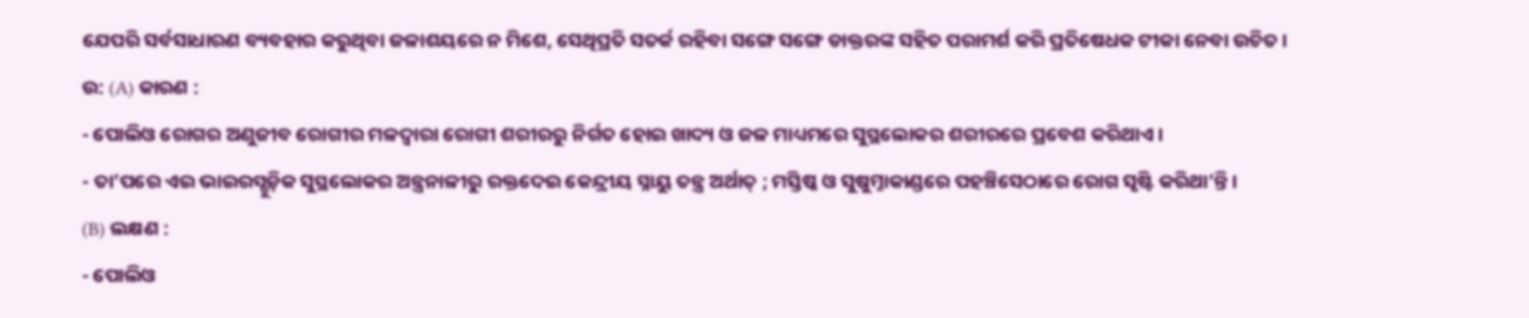ଯେପରି ସର୍ବସାଧାରଣ ବ୍ୟବହାର କରୁଥିବା ଜଳାଶୟରେ ନ ମିଶେ, ସେଥିପ୍ରତି ସତର୍କ ରହିବା ସଙ୍ଗେ ସଙ୍ଗେ ଡାକ୍ତରଙ୍କ ସହିତ ପରାମର୍ଶ କରି ପ୍ରତିଷେଧକ ଟୀକା ନେବା ଉଚିତ ।
ଉ: (A) କାରଣ :
- ପୋଲିଓ ରୋଗର ଅଣୁଜୀବ ରୋଗୀର ମଳଦ୍ଵାରା ରୋଗୀ ଶରୀରରୁ ନିର୍ଗତ ହୋଇ ଖାଦ୍ୟ ଓ ଜଳ ମାଧ୍ୟମରେ ସୁସ୍ଥଲୋକର ଶରୀରରେ ପ୍ରବେଶ କରିଥାଏ ।
- ତା’ପରେ ଏଇ ଭାଇରସ୍ଗୁଡ଼ିକ ସୁସ୍ଥଲୋକର ଅନ୍ତ୍ରନାଳୀରୁ ରକ୍ତଦେଇ କେନ୍ଦ୍ରୀୟ ସ୍ନାୟୁ ତନ୍ତ୍ର ଅର୍ଥାତ୍ ; ମସ୍ତିଷ୍କ ଓ ସୁଷୁମ୍ନାକାଣ୍ଡରେ ପହଞ୍ଚିସେଠାରେ ରୋଗ ସୃଷ୍ଟି କରିଥା’ନ୍ତି ।
(B) ଲକ୍ଷଣ :
- ପୋଲିଓ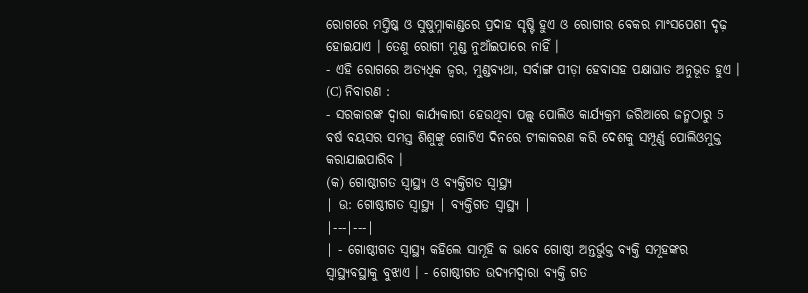ରୋଗରେ ମସ୍ତିଷ୍କ ଓ ସୁଷୁମ୍ନାକାଣ୍ଡରେ ପ୍ରଦାହ ସୃଷ୍ଟି ହୁଏ ଓ ରୋଗୀର ବେକର ମାଂସପେଶୀ ଦୃଢ଼ ହୋଇଯାଏ । ତେଣୁ ରୋଗୀ ମୁଣ୍ଡ ନୁଆଁଇପାରେ ନାହିଁ ।
- ଏହି ରୋଗରେ ଅତ୍ୟଧିକ ଜ୍ଵର, ମୁଣ୍ଡବ୍ୟଥା, ସର୍ବାଙ୍ଗ ପୀଡ଼ା ହେବାସହ ପକ୍ଷାଘାତ ଅନୁଭୂତ ହୁଏ ।
(C) ନିବାରଣ :
- ସରକାରଙ୍କ ଦ୍ବାରା କାର୍ଯ୍ୟକାରୀ ହେଉଥିବା ପଲ୍ସ୍ ପୋଲିଓ କାର୍ଯ୍ୟକ୍ରମ ଜରିଆରେ ଜନ୍ମଠାରୁ 5 ବର୍ଷ ବୟସର ସମସ୍ତ ଶିଶୁଙ୍କୁ ଗୋଟିଏ ଦିନରେ ଟୀକାକରଣ କରି ଦେଶକୁ ସମ୍ପୂର୍ଣ୍ଣ ପୋଲିଓମୁକ୍ତ କରାଯାଇପାରିବ ।
(କ) ଗୋଷ୍ଠୀଗତ ସ୍ବାସ୍ଥ୍ୟ ଓ ବ୍ୟକ୍ତିଗତ ସ୍ବାସ୍ଥ୍ୟ
| ଉ: ଗୋଷ୍ଠୀଗତ ସ୍ବାସ୍ଥ୍ୟ | ବ୍ୟକ୍ତିଗତ ସ୍ବାସ୍ଥ୍ୟ |
|---|---|
| - ଗୋଷ୍ଠୀଗତ ସ୍ଵାସ୍ଥ୍ୟ କହିଲେ ସାମୂହି କ ଭାବେ ଗୋଷ୍ଠୀ ଅନ୍ତର୍ଭୁକ୍ତ ବ୍ୟକ୍ତି ସମୂହଙ୍କର ସ୍ଵାସ୍ଥ୍ୟବସ୍ଥାକୁ ବୁଝାଏ । - ଗୋଷ୍ଠୀଗତ ଉଦ୍ୟମଦ୍ୱାରା ବ୍ୟକ୍ତି ଗତ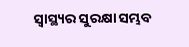ସ୍ୱାସ୍ଥ୍ୟର ସୁରକ୍ଷା ସମ୍ଭବ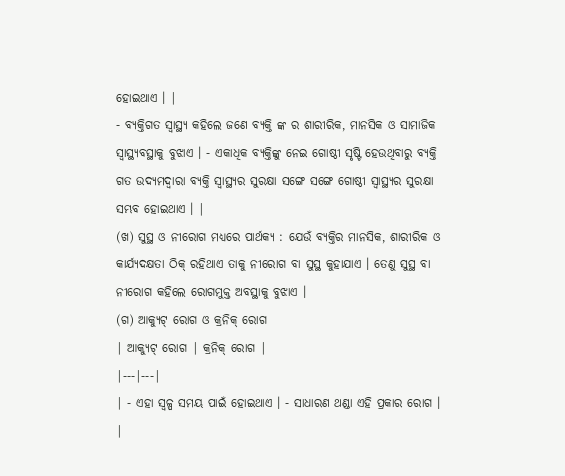ହୋଇଥାଏ । |
- ବ୍ୟକ୍ତିଗତ ସ୍ଵାସ୍ଥ୍ୟ କହିଲେ ଜଣେ ବ୍ୟକ୍ତି ଙ୍କ ର ଶାରୀରିକ, ମାନସିକ ଓ ସାମାଜିକ ସ୍ଵାସ୍ଥ୍ୟବସ୍ଥାକୁ ବୁଝାଏ । - ଏକାଧିକ ବ୍ୟକ୍ତିଙ୍କୁ ନେଇ ଗୋଷ୍ଠୀ ସୃଷ୍ଟି ହେଉଥିବାରୁ ବ୍ୟକ୍ତି ଗତ ଉଦ୍ୟମଦ୍ୱାରା ବ୍ୟକ୍ତି ସ୍ଵାସ୍ଥ୍ୟର ସୁରକ୍ଷା ସଙ୍ଗେ ସଙ୍ଗେ ଗୋଷ୍ଠୀ ସ୍ଵାସ୍ଥ୍ୟର ସୁରକ୍ଷା ସମ୍ଭବ ହୋଇଥାଏ । |
(ଖ) ସୁସ୍ଥ ଓ ନୀରୋଗ ମଧ୍ୟରେ ପାର୍ଥକ୍ୟ : ଯେଉଁ ବ୍ୟକ୍ତିର ମାନସିକ, ଶାରୀରିକ ଓ କାର୍ଯ୍ୟଦକ୍ଷତା ଠିକ୍ ରହିଥାଏ ତାକୁ ନୀରୋଗ ବା ସୁସ୍ଥ କୁହାଯାଏ । ତେଣୁ ସୁସ୍ଥ ବା ନୀରୋଗ କହିଲେ ରୋଗମୁକ୍ତ ଅବସ୍ଥାକୁ ବୁଝାଏ ।
(ଗ) ଆକ୍ୟୁଟ୍ ରୋଗ ଓ କ୍ରନିକ୍ ରୋଗ
| ଆକ୍ୟୁଟ୍ ରୋଗ | କ୍ରନିକ୍ ରୋଗ |
|---|---|
| - ଏହା ସ୍ୱଳ୍ପ ସମୟ ପାଇଁ ହୋଇଥାଏ । - ସାଧାରଣ ଥଣ୍ଡା ଏହି ପ୍ରକାର ରୋଗ । |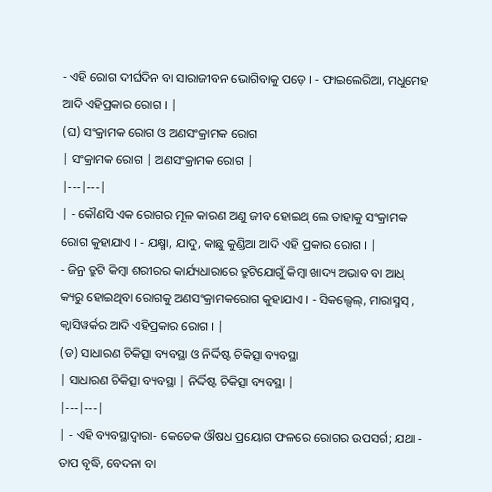- ଏହି ରୋଗ ଦୀର୍ଘଦିନ ବା ସାରାଜୀବନ ଭୋଗିବାକୁ ପଡ଼େ । - ଫାଇଲେରିଆ, ମଧୁମେହ ଆଦି ଏହିପ୍ରକାର ରୋଗ । |
(ଘ) ସଂକ୍ରାମକ ରୋଗ ଓ ଅଣସଂକ୍ରାମକ ରୋଗ
| ସଂକ୍ରାମକ ରୋଗ | ଅଣସଂକ୍ରାମକ ରୋଗ |
|---|---|
| - କୌଣସି ଏକ ରୋଗର ମୂଳ କାରଣ ଅଣୁ ଜୀବ ହୋଇଥ୍ ଲେ ତାହାକୁ ସଂକ୍ରାମକ ରୋଗ କୁହାଯାଏ । - ଯକ୍ଷ୍ମା, ଯାଦୁ, କାଛୁ କୁଣ୍ଡିଆ ଆଦି ଏହି ପ୍ରକାର ରୋଗ । |
- ଜିନ୍ର ତ୍ରୁଟି କିମ୍ବା ଶରୀରର କାର୍ଯ୍ୟଧାରାରେ ତ୍ରୁଟିଯୋଗୁଁ କିମ୍ବା ଖାଦ୍ୟ ଅଭାବ ବା ଆଧ୍ କ୍ୟରୁ ହୋଇଥିବା ରୋଗକୁ ଅଣସଂକ୍ରାମକରୋଗ କୁହାଯାଏ । - ସିକଲ୍ସେଲ୍, ମାରାସ୍ମସ୍ , କ୍ୱାସିୱର୍କର ଆଦି ଏହିପ୍ରକାର ରୋଗ । |
(ଡ) ସାଧାରଣ ଚିକିତ୍ସା ବ୍ୟବସ୍ଥା ଓ ନିର୍ଦ୍ଦିଷ୍ଟ ଚିକିତ୍ସା ବ୍ୟବସ୍ଥା
| ସାଧାରଣ ଚିକିତ୍ସା ବ୍ୟବସ୍ଥା | ନିର୍ଦ୍ଦିଷ୍ଟ ଚିକିତ୍ସା ବ୍ୟବସ୍ଥା |
|---|---|
| - ଏହି ବ୍ୟବସ୍ଥାଦ୍ବାରା- କେତେକ ଔଷଧ ପ୍ରୟୋଗ ଫଳରେ ରୋଗର ଉପସର୍ଗ; ଯଥା - ତାପ ବୃଦ୍ଧି, ବେଦନା ବା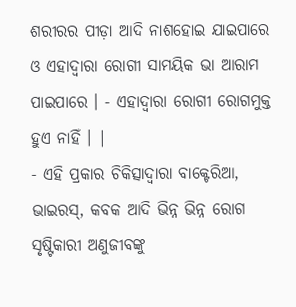ଶରୀରର ପୀଡ଼ା ଆଦି ନାଶହୋଇ ଯାଇପାରେ ଓ ଏହାଦ୍ଵାରା ରୋଗୀ ସାମୟିକ ଭା ଆରାମ ପାଇପାରେ । - ଏହାଦ୍ବାରା ରୋଗୀ ରୋଗମୁକ୍ତ ହୁଏ ନାହିଁ । |
- ଏହି ପ୍ରକାର ଚିକିତ୍ସାଦ୍ଵାରା ବାକ୍ଟେରିଆ, ଭାଇରସ୍, କବକ ଆଦି ଭିନ୍ନ ଭିନ୍ନ ରୋଗ ସୃଷ୍ଟିକାରୀ ଅଣୁଜୀବଙ୍କୁ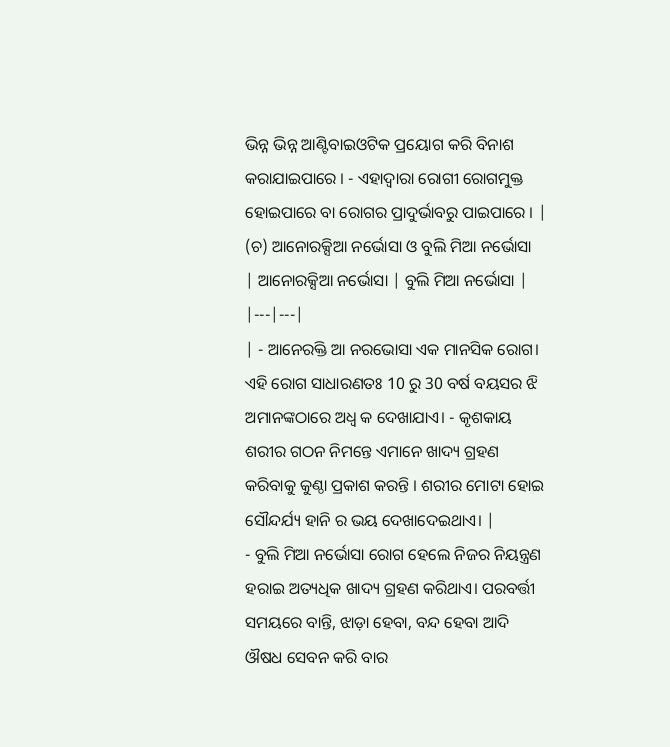ଭିନ୍ନ ଭିନ୍ନ ଆଣ୍ଟିବାଇଓଟିକ ପ୍ରୟୋଗ କରି ବିନାଶ କରାଯାଇପାରେ । - ଏହାଦ୍ଵାରା ରୋଗୀ ରୋଗମୁକ୍ତ ହୋଇପାରେ ବା ରୋଗର ପ୍ରାଦୁର୍ଭାବରୁ ପାଇପାରେ । |
(ଚ) ଆନୋରକ୍ସିଆ ନର୍ଭୋସା ଓ ବୁଲି ମିଆ ନର୍ଭୋସା
| ଆନୋରକ୍ସିଆ ନର୍ଭୋସା | ବୁଲି ମିଆ ନର୍ଭୋସା |
|---|---|
| - ଆନେରକ୍ତି ଆ ନରଭୋସା ଏକ ମାନସିକ ରୋଗ। ଏହି ରୋଗ ସାଧାରଣତଃ 10 ରୁ 30 ବର୍ଷ ବୟସର ଝି ଅମାନଙ୍କଠାରେ ଅଧ୍ୱ କ ଦେଖାଯାଏ। - କୃଶକାୟ ଶରୀର ଗଠନ ନିମନ୍ତେ ଏମାନେ ଖାଦ୍ୟ ଗ୍ରହଣ କରିବାକୁ କୁଣ୍ଠା ପ୍ରକାଶ କରନ୍ତି । ଶରୀର ମୋଟା ହୋଇ ସୌନ୍ଦର୍ଯ୍ୟ ହାନି ର ଭୟ ଦେଖାଦେଇଥାଏ। |
- ବୁଲି ମିଆ ନର୍ଭୋସା ରୋଗ ହେଲେ ନିଜର ନିୟନ୍ତ୍ରଣ ହରାଇ ଅତ୍ୟଧିକ ଖାଦ୍ୟ ଗ୍ରହଣ କରିଥାଏ। ପରବର୍ତ୍ତୀ ସମୟରେ ବାନ୍ତି, ଝାଡ଼ା ହେବା, ବନ୍ଦ ହେବା ଆଦି ଔଷଧ ସେବନ କରି ବାର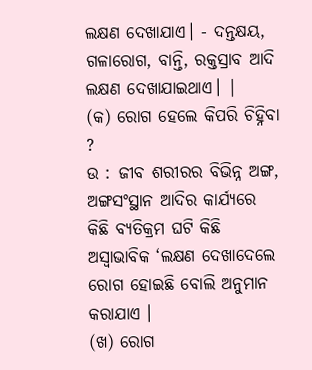ଲକ୍ଷଣ ଦେଖାଯାଏ। - ଦନ୍ତକ୍ଷୟ, ଗଳାରୋଗ, ବାନ୍ତି, ରକ୍ତସ୍ରାବ ଆଦି ଲକ୍ଷଣ ଦେଖାଯାଇଥାଏ। |
(କ) ରୋଗ ହେଲେ କିପରି ଚିହ୍ନିବା ?
ଉ : ଜୀବ ଶରୀରର ବିଭିନ୍ନ ଅଙ୍ଗ, ଅଙ୍ଗସଂସ୍ଥାନ ଆଦିର କାର୍ଯ୍ୟରେ କିଛି ବ୍ୟତିକ୍ରମ ଘଟି କିଛି ଅସ୍ଵାଭାବିକ ‘ଲକ୍ଷଣ ଦେଖାଦେଲେ ରୋଗ ହୋଇଛି ବୋଲି ଅନୁମାନ କରାଯାଏ ।
(ଖ) ରୋଗ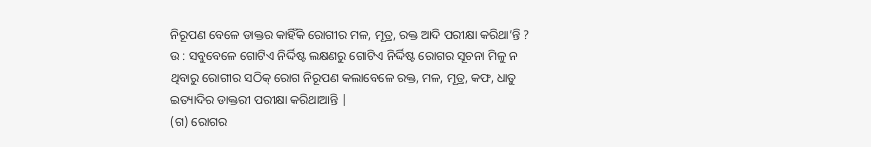ନିରୂପଣ ବେଳେ ଡାକ୍ତର କାହିଁକି ରୋଗୀର ମଳ, ମୂତ୍ର, ରକ୍ତ ଆଦି ପରୀକ୍ଷା କରିଥା’ନ୍ତି ?
ଉ : ସବୁବେଳେ ଗୋଟିଏ ନିର୍ଦ୍ଦିଷ୍ଟ ଲକ୍ଷଣରୁ ଗୋଟିଏ ନିର୍ଦ୍ଦିଷ୍ଟ ରୋଗର ସୂଚନା ମିଳୁ ନ ଥିବାରୁ ରୋଗୀର ସଠିକ୍ ରୋଗ ନିରୂପଣ କଲାବେଳେ ରକ୍ତ, ମଳ, ମୂତ୍ର, କଫ, ଧାତୁ ଇତ୍ୟାଦିର ଡାକ୍ତରୀ ପରୀକ୍ଷା କରିଥାଆନ୍ତି |
(ଗ) ରୋଗର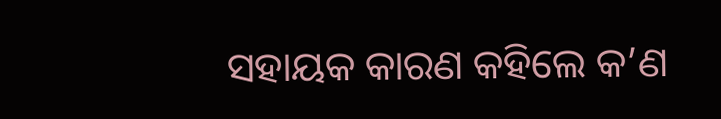ସହାୟକ କାରଣ କହିଲେ କ’ଣ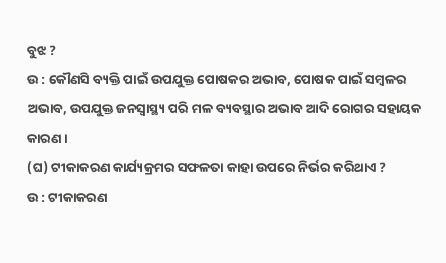ବୁଝ ?
ଉ : କୌଣସି ବ୍ୟକ୍ତି ପାଇଁ ଉପଯୁକ୍ତ ପୋଷକର ଅଭାବ, ପୋଷକ ପାଇଁ ସମ୍ବଳର ଅଭାବ, ଉପଯୁକ୍ତ ଜନସ୍ୱାସ୍ଥ୍ୟ ପରି ମଳ ବ୍ୟବସ୍ଥାର ଅଭାବ ଆଦି ରୋଗର ସହାୟକ କାରଣ ।
(ଘ) ଟୀକାକରଣ କାର୍ଯ୍ୟକ୍ରମର ସଫଳତା କାହା ଉପରେ ନିର୍ଭର କରିଥାଏ ?
ଉ : ଟୀକାକରଣ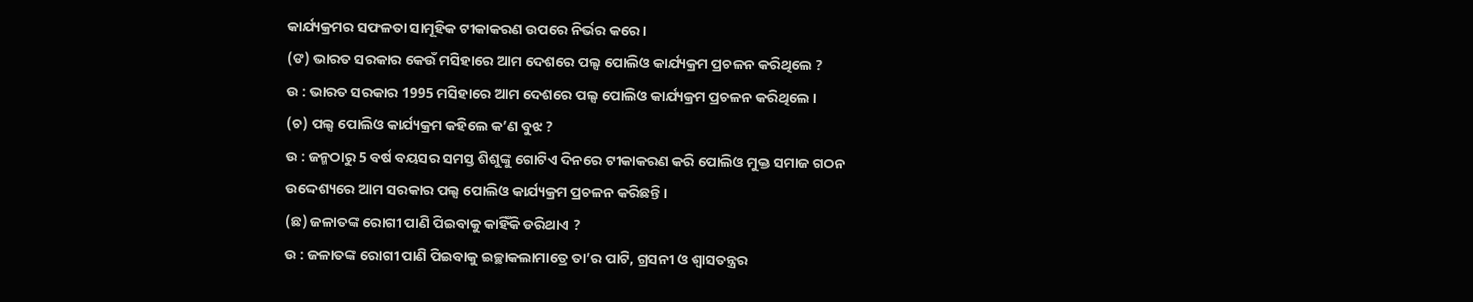କାର୍ଯ୍ୟକ୍ରମର ସଫଳତା ସାମୂହିକ ଟୀକାକରଣ ଉପରେ ନିର୍ଭର କରେ ।
(ଙ) ଭାରତ ସରକାର କେଉଁ ମସିହାରେ ଆମ ଦେଶରେ ପଲ୍ସ ପୋଲିଓ କାର୍ଯ୍ୟକ୍ରମ ପ୍ରଚଳନ କରିଥିଲେ ?
ଉ : ଭାରତ ସରକାର 1995 ମସିହାରେ ଆମ ଦେଶରେ ପଲ୍ସ ପୋଲିଓ କାର୍ଯ୍ୟକ୍ରମ ପ୍ରଚଳନ କରିଥିଲେ ।
(ଚ) ପଲ୍ସ ପୋଲିଓ କାର୍ଯ୍ୟକ୍ରମ କହିଲେ କ’ଣ ବୁଝ ?
ଉ : ଜନ୍ମଠାରୁ 5 ବର୍ଷ ବୟସର ସମସ୍ତ ଶିଶୁଙ୍କୁ ଗୋଟିଏ ଦିନରେ ଟୀକାକରଣ କରି ପୋଲିଓ ମୁକ୍ତ ସମାଜ ଗଠନ ଉଦ୍ଦେଶ୍ୟରେ ଆମ ସରକାର ପଲ୍ସ ପୋଲିଓ କାର୍ଯ୍ୟକ୍ରମ ପ୍ରଚଳନ କରିଛନ୍ତି ।
(ଛ) ଜଳାତଙ୍କ ରୋଗୀ ପାଣି ପିଇବାକୁ କାହିଁକି ଡରିଥାଏ ?
ଉ : ଜଳାତଙ୍କ ରୋଗୀ ପାଣି ପିଇବାକୁ ଇଚ୍ଛାକଲାମାତ୍ରେ ତା’ର ପାଟି, ଗ୍ରସନୀ ଓ ଶ୍ଵାସତନ୍ତ୍ରର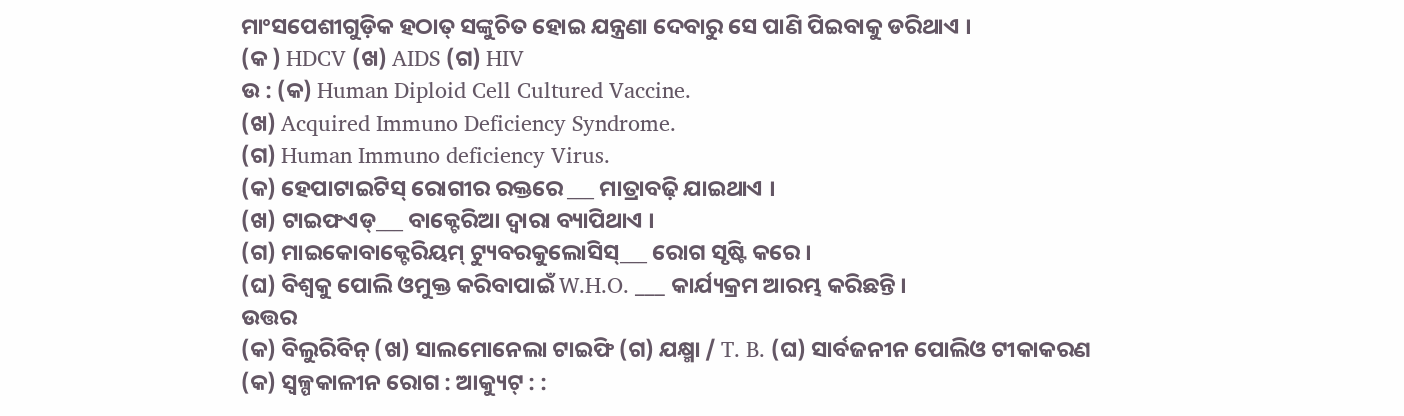ମାଂସପେଶୀଗୁଡ଼ିକ ହଠାତ୍ ସଙ୍କୁଚିତ ହୋଇ ଯନ୍ତ୍ରଣା ଦେବାରୁ ସେ ପାଣି ପିଇବାକୁ ଡରିଥାଏ ।
(କ ) HDCV (ଖ) AIDS (ଗ) HIV
ଉ : (କ) Human Diploid Cell Cultured Vaccine.
(ଖ) Acquired Immuno Deficiency Syndrome.
(ଗ) Human Immuno deficiency Virus.
(କ) ହେପାଟାଇଟିସ୍ ରୋଗୀର ରକ୍ତରେ ___ ମାତ୍ରାବଢ଼ି ଯାଇଥାଏ ।
(ଖ) ଟାଇଫଏଡ୍___ ବାକ୍ଟେରିଆ ଦ୍ଵାରା ବ୍ୟାପିଥାଏ ।
(ଗ) ମାଇକୋବାକ୍ଟେରିୟମ୍ ଟ୍ୟୁବରକୁଲୋସିସ୍___ ରୋଗ ସୃଷ୍ଟି କରେ ।
(ଘ) ବିଶ୍ଵକୁ ପୋଲି ଓମୁକ୍ତ କରିବାପାଇଁ W.H.O. ___ କାର୍ଯ୍ୟକ୍ରମ ଆରମ୍ଭ କରିଛନ୍ତି ।
ଉତ୍ତର
(କ) ବିଲୁରିବିନ୍ (ଖ) ସାଲମୋନେଲା ଟାଇଫି (ଗ) ଯକ୍ଷ୍ମା / T. B. (ଘ) ସାର୍ବଜନୀନ ପୋଲିଓ ଟୀକାକରଣ
(କ) ସ୍ଵଳ୍ପକାଳୀନ ରୋଗ : ଆକ୍ୟୁଟ୍ : :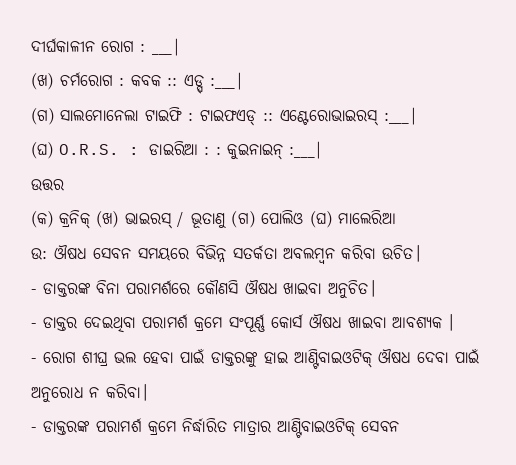ଦୀର୍ଘକାଳୀନ ରୋଗ : ___|
(ଖ) ଚର୍ମରୋଗ : କବକ :: ଏଡ୍ସ୍ :___|
(ଗ) ସାଲମୋନେଲା ଟାଇଫି : ଟାଇଫଏଡ୍ :: ଏଣ୍ଟେରୋଭାଇରସ୍ :___|
(ଘ) O.R.S. : ଡାଇରିଆ : : କୁଇନାଇନ୍ :___|
ଉତ୍ତର
(କ) କ୍ରନିକ୍ (ଖ) ଭାଇରସ୍ / ଭୂତାଣୁ (ଗ) ପୋଲିଓ (ଘ) ମାଲେରିଆ
ଉ: ଔଷଧ ସେବନ ସମୟରେ ବିଭିନ୍ନ ସତର୍କତା ଅବଲମ୍ବନ କରିବା ଉଚିତ।
- ଡାକ୍ତରଙ୍କ ବିନା ପରାମର୍ଶରେ କୌଣସି ଔଷଧ ଖାଇବା ଅନୁଚିତ।
- ଡାକ୍ତର ଦେଇଥିବା ପରାମର୍ଶ କ୍ରମେ ସଂପୂର୍ଣ୍ଣ କୋର୍ସ ଔଷଧ ଖାଇବା ଆବଶ୍ୟକ ।
- ରୋଗ ଶୀଘ୍ର ଭଲ ହେବା ପାଇଁ ଡାକ୍ତରଙ୍କୁ ହାଇ ଆଣ୍ଟିବାଇଓଟିକ୍ ଔଷଧ ଦେବା ପାଇଁ ଅନୁରୋଧ ନ କରିବା।
- ଡାକ୍ତରଙ୍କ ପରାମର୍ଶ କ୍ରମେ ନିର୍ଦ୍ଧାରିତ ମାତ୍ରାର ଆଣ୍ଟିବାଇଓଟିକ୍ ସେବନ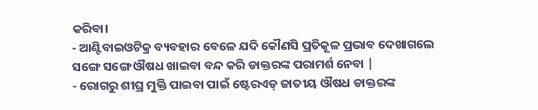କରିବା।
- ଆଣ୍ଟିବାଇଓଟିକ୍ର ବ୍ୟବହାର ବେଳେ ଯଦି କୌଣସି ପ୍ରତିକୂଳ ପ୍ରଭାବ ଦେଖାଗଲେ ସଙ୍ଗେ ସଙ୍ଗେ ଔଷଧ ଖାଇବା ବନ୍ଦ କରି ଡାକ୍ତରଙ୍କ ପରାମର୍ଶ ନେବା |
- ରୋଗରୁ ଶୀଘ୍ର ମୁକ୍ତି ପାଇବା ପାଇଁ ଷ୍ଟେରଏଡ୍ ଜାତୀୟ ଔଷଧ ଡାକ୍ତରଙ୍କ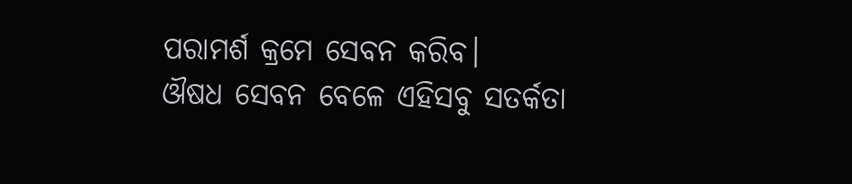ପରାମର୍ଶ କ୍ରମେ ସେବନ କରିବ।
ଔଷଧ ସେବନ ବେଳେ ଏହିସବୁ ସତର୍କତା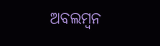ଅବଲମ୍ବନ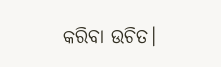କରିବା ଉଚିତ।